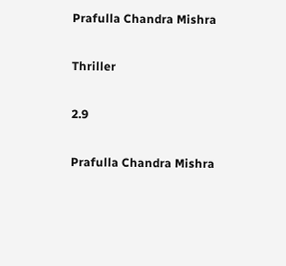Prafulla Chandra Mishra

Thriller

2.9

Prafulla Chandra Mishra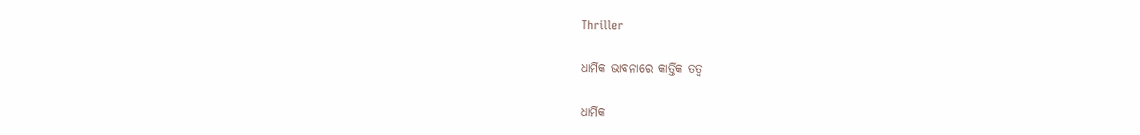Thriller

ଧାର୍ମିକ ଭାବନାରେ କାର୍ତ୍ତିକ ତତ୍ଵ

ଧାର୍ମିକ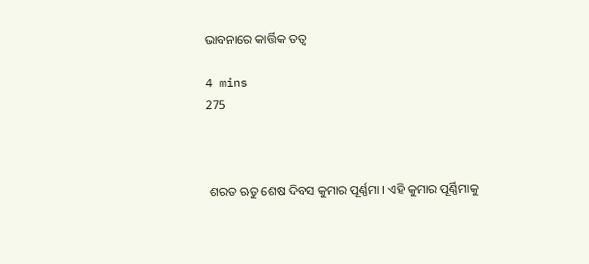ଭାବନାରେ କାର୍ତ୍ତିକ ତତ୍ଵ

4 mins
275



 ଶରତ ଋତୁ ଶେଷ ଦିବସ କୁମାର ପୂର୍ଣ୍ଣମା । ଏହି କୁମାର ପୂର୍ଣ୍ଣିମାକୁ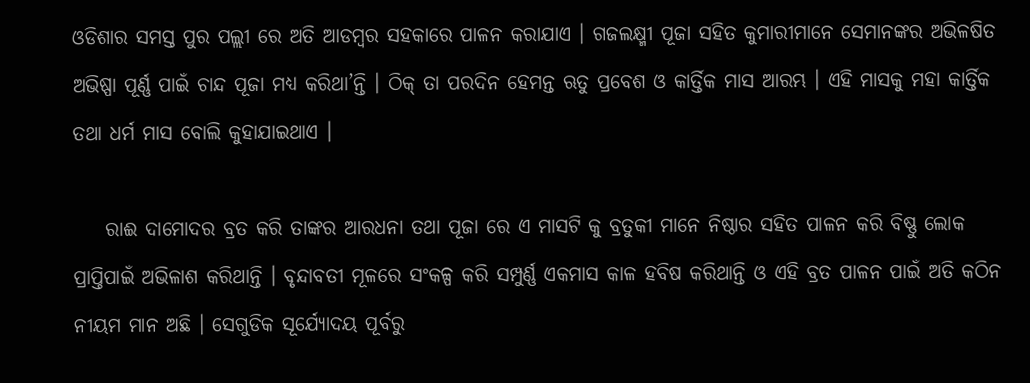ଓଡିଶାର ସମସ୍ତ ପୁର ପଲ୍ଲୀ ରେ ଅତି ଆଡମ୍ଵର ସହକାରେ ପାଳନ କରାଯାଏ । ଗଜଲକ୍ଷ୍ମୀ ପୂଜା ସହିତ କୁମାରୀ‌ମାନେ ସେମାନଙ୍କର ଅଭିଳଷିତ ଅଭିଷ୍ପା ପୂର୍ଣ୍ଣ ପାଇଁ ଚାନ୍ଦ ପୂଜା ମଧ୍ୟ କରିଥା’ନ୍ତି । ଠିକ୍ ତା ପରଦିନ ହେମନ୍ତ ଋତୁ ପ୍ରବେଶ ଓ କାର୍ତ୍ତିକ ମାସ ଆରମ୍ଭ । ଏହି ମାସକୁ ମହା କାର୍ତ୍ତିକ ତଥା ଧର୍ମ ମାସ ବୋଲି କୁହାଯାଇଥାଏ ।

    ରାଈ ଦାମୋଦର ବ୍ରତ କରି ତାଙ୍କର ଆରଧନା ତଥା ପୂଜା ରେ ଏ ମାସଟି କୁ ବ୍ରତୁକୀ ମାନେ ନିଷ୍ଠାର ସହିତ ପାଳନ କରି ବିଷ୍ଣୁ ଲୋକ ପ୍ରାପ୍ତିପାଇଁ ଅଭିଳାଶ କରିଥାନ୍ତି । ବୃନ୍ଦାବତୀ ମୂଳରେ ସଂକଳ୍ପ କରି ସମ୍ପୁର୍ଣ୍ଣ ଏକମାସ କାଳ ହବିଷ କରିଥାନ୍ତି ଓ ଏହି ବ୍ରତ ପାଳନ ପାଇଁ ଅତି କଠିନ ନୀୟମ ମାନ ଅଛି । ସେଗୁଡିକ ସୂର୍ଯ୍ୟୋଦୟ ପୂର୍ବରୁ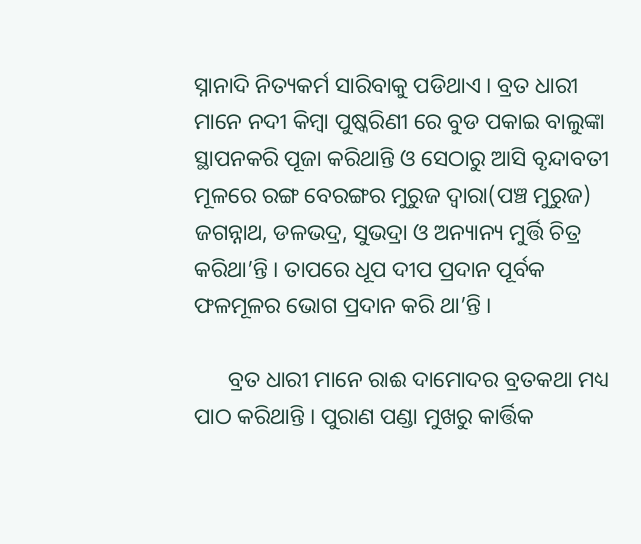ସ୍ନାନାଦି ନିତ୍ୟକର୍ମ ସାରିବାକୁ ପଡିଥାଏ । ବ୍ରତ ଧାରୀ ମାନେ ନଦୀ କିମ୍ଵା ପୁଷ୍କରିଣୀ ରେ ବୁଡ ପକାଇ ବାଲୁଙ୍କା ସ୍ଥାପନକରି ପୂଜା କରିଥାନ୍ତି ଓ ସେଠାରୁ ଆସି ବୃନ୍ଦାବତୀ ମୂଳରେ ରଙ୍ଗ ବେରଙ୍ଗର ମୁରୁଜ ଦ୍ଵାରା(ପଞ୍ଚ ମୁରୁଜ) ଜଗନ୍ନାଥ, ଡଳଭଦ୍ର, ସୁଭଦ୍ରା ଓ ଅନ୍ୟାନ୍ୟ ମୁର୍ତ୍ତି ଚିତ୍ର କରିଥା’ନ୍ତି । ତାପରେ ଧୂପ ଦୀପ ପ୍ରଦାନ ପୂର୍ବକ ଫଳମୂଳର ଭୋଗ ପ୍ରଦାନ କରି ଥା’ନ୍ତି ।

      ବ୍ରତ ଧାରୀ ମାନେ ରାଈ ଦାମୋଦର ବ୍ରତକଥା ମଧ୍ୟ ପାଠ କରିଥାନ୍ତି । ପୁରାଣ ପଣ୍ଡା ମୁଖରୁ କାର୍ତ୍ତିକ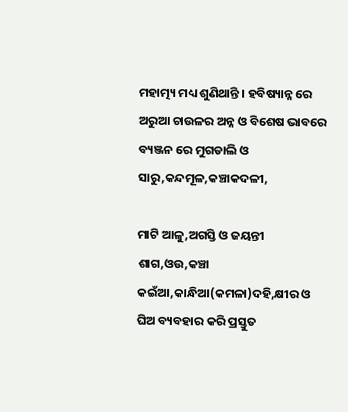ମହାତ୍ମ୍ୟ ମଧ୍ୟ ଶୁଣିଥାନ୍ତି । ହବିଷ୍ୟାନ୍ନ ରେ ଅରୁଆ ଚାଉଳର ଅନ୍ନ ଓ ବିଶେଷ ଭାବରେ ବ୍ୟଞ୍ଜନ ରେ ମୁଗଡାଲି ଓ ସାରୁ,କନ୍ଦମୂଳ,କଞ୍ଚାକଦଳୀ,

ମାଟି ଆଳୁ,ଅଗସ୍ତି ଓ ଜୟନ୍ତୀ ଶାଗ,ଓଉ,କଞ୍ଚା କଇଁଆ,କାନ୍ଧିଆ(କମଳା)ଦହି,କ୍ଷୀର ଓ ଘିଅ ବ୍ୟବହାର କରି ପ୍ରସ୍ତୁତ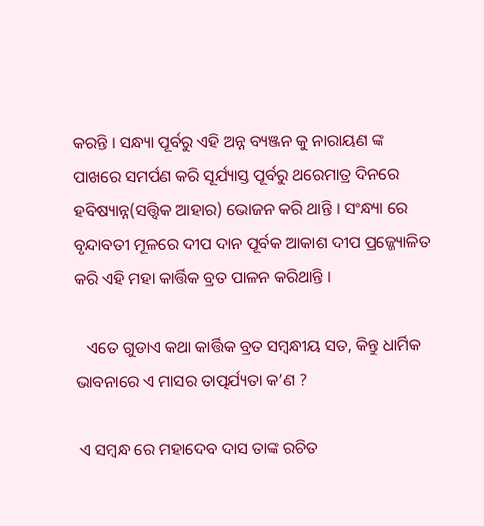କରନ୍ତି । ସନ୍ଧ୍ୟା ପୂର୍ବରୁ ଏହି ଅନ୍ନ ବ୍ୟଞ୍ଜନ କୁ ନାରାୟଣ ଙ୍କ ପାଖରେ ସମର୍ପଣ କରି ସୂର୍ଯ୍ୟାସ୍ତ ପୂର୍ବରୁ ଥରେମାତ୍ର ଦିନରେ ହବିଷ୍ୟାନ୍ନ(ସତ୍ତ୍ଵିକ ଆହାର) ଭୋଜନ କରି ଥାନ୍ତି । ସଂନ୍ଧ୍ୟା ରେ ବୃନ୍ଦାବତୀ ମୂଳରେ ଦୀପ ଦାନ ପୂର୍ବକ ଆକାଶ ଦୀପ ପ୍ରଜ୍ଜ୍ୟୋଳିତ କରି ଏହି ମହା କାର୍ତ୍ତିକ ବ୍ରତ ପାଳନ କରିଥାନ୍ତି ।

   ଏତେ ଗୁଡାଏ କଥା କାର୍ତ୍ତିକ ବ୍ରତ ସମ୍ଵନ୍ଧୀୟ ସତ, କିନ୍ତୁ ଧାର୍ମିକ ଭାବନାରେ ଏ ମାସର ତାତ୍ପର୍ଯ୍ୟତା କ’ଣ ?

 ଏ ସମ୍ଵନ୍ଧ ରେ ମହାଦେବ ଦାସ ତାଙ୍କ ରଚିତ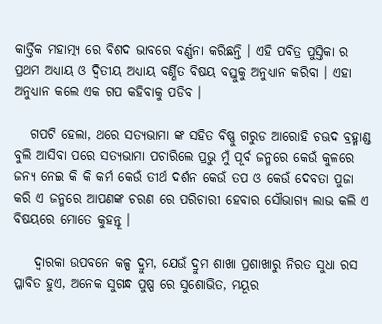କାର୍ତ୍ତିକ ମହାତ୍ମ୍ୟ ରେ ବିଶଦ ଭାବରେ ବର୍ଣ୍ଣନା କରିଛନ୍ତି । ଏହି ପବିତ୍ର ପୁସ୍ତିକା ର ପ୍ରଥମ ଅଧ୍ୟାୟ ଓ ଦ୍ଵିତୀୟ ଅଧ୍ୟାୟ ବର୍ଣ୍ଣିତ ବିଷୟ ବସ୍ତୁକୁ ଅନୁଧ୍ୟାନ କରିବା । ଏହା ଅନୁଧ୍ୟାନ କଲେ ଏକ ଗପ କହିବାକୁ ପଡିବ ।

   ଗପଟି ହେଲା, ଥରେ ସତ୍ୟଭାମା ଙ୍କ ସହିତ ବିଷ୍ଣୁ ଗରୁଡ ଆରୋହି ଚଊଦ ବ୍ରହ୍ମାଣ୍ଡ ବୁଲି ଆସିବା ପରେ ସତ୍ୟଭାମା ପଚାରିଲେ ପ୍ରଭୁ ମୁଁ ପୂର୍ବ ଜନ୍ମରେ କେଉଁ କୁଳରେ ଜନ୍ଯ ନେଇ କି କି କର୍ମ କେଉଁ ତୀର୍ଥ ଦର୍ଶନ କେଉଁ ତପ ଓ କେଉଁ ଦେବତା ପୁଜା କରି ଏ ଜନ୍ମରେ ଆପଣଙ୍କ ଚରଣ ରେ ପରିଚାରୀ ହେବାର ସୌଭାଗ୍ୟ ଲାଭ କଲି ଏ ବିଷୟରେ ମୋତେ କୁହନ୍ତୂ ।

    ଦ୍ଵାରକା ଉପବନେ କଳ୍ପ ଦ୍ରୁମ, ଯେଉଁ ଦ୍ରୁମ‌ ଶାଖା ପ୍ରଶାଖାରୁ ନିରତ ସୁଧା ରସ ପ୍ଳାବିତ ହୁଏ, ଅନେକ‌ ସୁଗନ୍ଧ ପୁଷ୍ପ ରେ ସୁଶୋଭିତ, ମୟୂର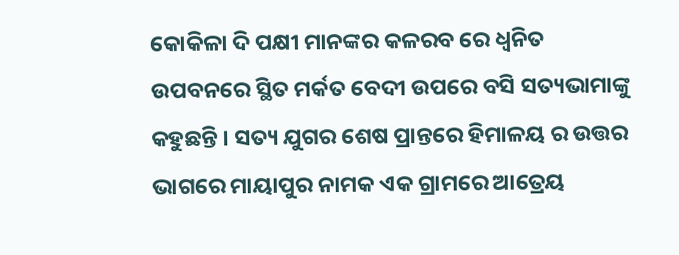କୋକିଳା ଦି ପକ୍ଷୀ ମାନଙ୍କର କଳରବ ରେ ଧ୍ଵନିତ ଉପବନରେ ସ୍ଥିତ ମର୍କତ ବେଦୀ ଉପରେ ବସି ସତ୍ୟଭାମାଙ୍କୁ କହୁଛନ୍ତି । ସତ୍ୟ ଯୁଗର ଶେଷ ପ୍ରାନ୍ତରେ ହିମାଳୟ ର ଉତ୍ତର ଭାଗରେ ମାୟାପୁର ନାମକ ଏକ ଗ୍ରାମରେ ଆତ୍ରେୟ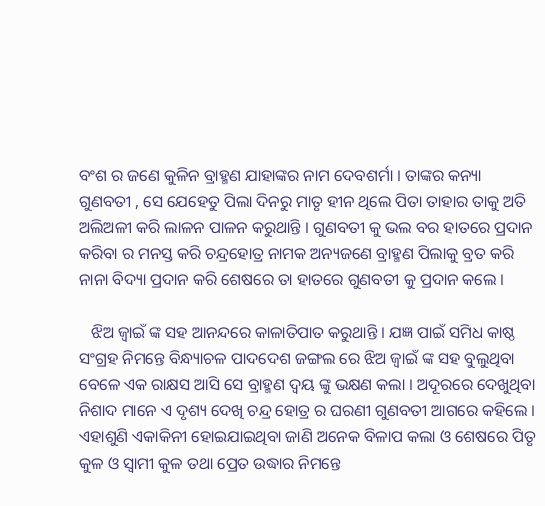ବଂଶ ର ଜଣେ କୁଳିନ ବ୍ରାହ୍ମଣ ଯାହାଙ୍କର ନାମ ଦେବଶର୍ମା । ତାଙ୍କର କନ୍ୟା ଗୁଣବତୀ , ସେ ଯେହେତୁ ପିଲା ଦିନରୁ ମାତୃ ହୀନ ଥିଲେ ପିତା ତାହାର ତାକୁ ଅତି ଅଲିଅଳୀ କରି ଲାଳନ ପାଳନ କରୁଥାନ୍ତି । ଗୁଣବତୀ କୁ ଭଲ ବର ହାତରେ ପ୍ରଦାନ କରିବା ର ମନସ୍ତ କରି ଚନ୍ଦ୍ରହୋତ୍ର ନାମକ ଅନ୍ୟଜଣେ ବ୍ରାହ୍ମଣ ପିଲାକୁ ବ୍ରତ କରି ନାନା ବିଦ୍ୟା ପ୍ରଦାନ କରି ଶେଷରେ ତା ହାତରେ ଗୁଣବତୀ କୁ ପ୍ରଦାନ କଲେ ।

   ଝିଅ ଜ୍ଵାଇଁ ଙ୍କ ସହ ଆନନ୍ଦରେ କାଳାତିପାତ କରୁଥାନ୍ତି । ଯଜ୍ଞ ପାଇଁ ସମିଧ କାଷ୍ଠ ସଂଗ୍ରହ ନିମନ୍ତେ ବିନ୍ଧ୍ୟାଚଳ ପାଦଦେଶ ଜଙ୍ଗଲ ରେ ଝିଅ ଜ୍ଵାଇଁ ଙ୍କ ସହ ବୁଲୁଥିବା ବେଳେ ଏକ ରାକ୍ଷସ ଆସି ସେ ବ୍ରାହ୍ମଣ ଦ୍ଵୟ ଙ୍କୁ ଭକ୍ଷଣ କଲା । ଅଦୂରରେ‌ ଦେଖୁଥିବା ନିଶାଦ ମାନେ ଏ ଦୃଶ୍ୟ ଦେଖି ଚନ୍ଦ୍ର ହୋତ୍ର ର ଘରଣୀ ଗୁଣବତୀ ଆଗରେ କହିଲେ । ଏହାଶୁଣି ଏକାକିନୀ ହୋଇଯାଇଥିବା ଜାଣି ଅନେକ ବିଳାପ କଲା ଓ ଶେଷରେ ପିତୃ କୁଳ ଓ ସ୍ଵାମୀ କୁଳ ତଥା ପ୍ରେତ ଉଦ୍ଧାର ନିମନ୍ତେ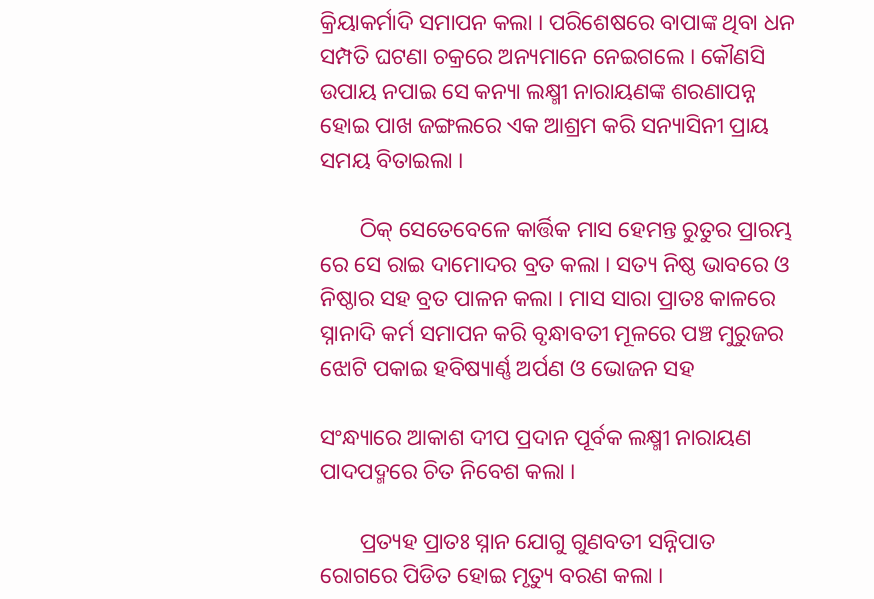କ୍ରିୟାକର୍ମାଦି ସମାପନ କଲା । ପରିଶେଷରେ ବାପାଙ୍କ ଥିବା ଧନ ସମ୍ପତି ଘଟଣା ଚକ୍ରରେ ଅନ୍ୟମାନେ ନେଇଗଲେ । କୌଣସି ଉପାୟ ନପାଇ ସେ କନ୍ୟା ଲକ୍ଷ୍ମୀ ନାରାୟଣଙ୍କ ଶରଣାପନ୍ନ ହୋଇ ପାଖ ଜଙ୍ଗଲରେ ଏକ ଆଶ୍ରମ କରି ସନ୍ୟାସିନୀ ପ୍ରାୟ ସମୟ ବିତାଇଲା ।

       ଠିକ୍ ସେତେବେଳେ କାର୍ତ୍ତିକ ମାସ ହେମନ୍ତ ରୁତୁର ପ୍ରାରମ୍ଭ ରେ ସେ ରାଇ ଦାମୋଦର ବ୍ରତ କଲା । ସତ୍ୟ ନିଷ୍ଠ ଭାବରେ ଓ ନିଷ୍ଠାର ସହ ବ୍ରତ ପାଳନ କଲା । ମାସ ସାରା ପ୍ରାତଃ କାଳରେ ସ୍ନାନାଦି କର୍ମ ସମାପନ କରି ବୃନ୍ଧାବତୀ ମୂଳରେ ପଞ୍ଚ ମୁରୁଜର ଝୋଟି ପକାଇ ହବିଷ୍ୟାର୍ଣ୍ଣ ଅର୍ପଣ ଓ ଭୋଜନ ସହ

ସଂନ୍ଧ୍ୟାରେ ଆକାଶ ଦୀପ ପ୍ରଦାନ ପୂର୍ବକ ଲକ୍ଷ୍ମୀ ନାରାୟଣ ପାଦପଦ୍ମରେ ଚିତ ନିବେଶ କଲା ।

       ପ୍ରତ୍ୟହ ପ୍ରାତଃ ସ୍ନାନ ଯୋଗୁ ଗୁଣବତୀ ସନ୍ନିପାତ ରୋଗରେ ପିଡିତ ହୋଇ ମୃତ୍ୟୁ ବରଣ କଲା ।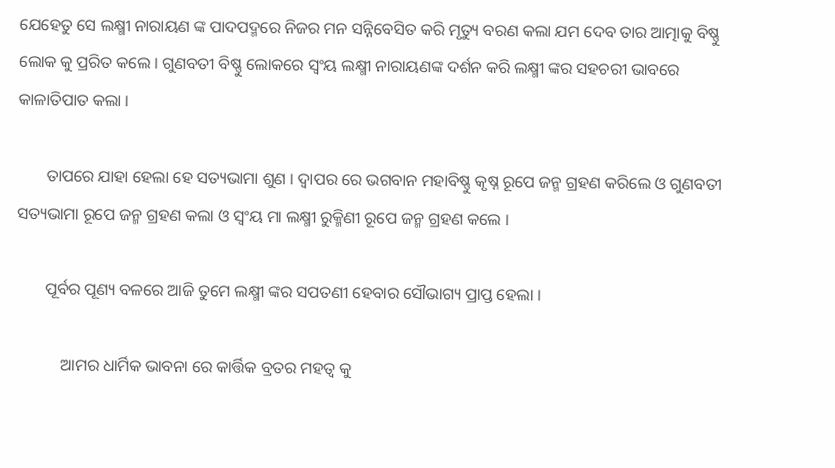ଯେହେତୁ ସେ ଲକ୍ଷ୍ମୀ ନାରାୟଣ ଙ୍କ ପାଦପଦ୍ମରେ ନିଜର ମନ ସନ୍ନିବେସିତ କରି ମୃତ୍ୟୁ ବରଣ କଲା ଯମ ଦେବ ତାର ଆତ୍ମାକୁ ବିଷ୍ଣୁ ଲୋକ କୁ ପ୍ରରିତ କଲେ । ଗୁଣବତୀ ବିଷ୍ଣୁ ଲୋକରେ ସ୍ଵଂୟ ଲକ୍ଷ୍ମୀ ନାରାୟଣଙ୍କ ଦର୍ଶନ କରି ଲକ୍ଷ୍ମୀ ଙ୍କର ସହଚରୀ ଭାବରେ କାଳାତିପାତ କଲା ।

       ତାପରେ ଯାହା ହେଲା ହେ ସତ୍ୟଭାମା ଶୁଣ । ଦ୍ଵାପର ରେ ଭଗବାନ ମହାବିଷ୍ଣୁ କୃଷ୍ନ ରୂପେ ଜନ୍ମ ଗ୍ରହଣ କରିଲେ ଓ ଗୁଣବତୀ ସତ୍ୟଭାମା ରୂପେ ଜନ୍ମ ଗ୍ରହଣ କଲା ଓ ସ୍ଵଂୟ ମା ଲକ୍ଷ୍ମୀ ରୁକ୍ମିଣୀ ରୂପେ ଜନ୍ମ ଗ୍ରହଣ କଲେ ।

       ପୂର୍ବର ପୂଣ୍ୟ ବଳରେ ଆଜି ତୁମେ ଲକ୍ଷ୍ମୀ ଙ୍କର ସପତଣୀ ହେବାର ସୌଭାଗ୍ୟ ପ୍ରାପ୍ତ ହେଲା ।

           ଆମର ଧାର୍ମିକ ଭାବନା ରେ କାର୍ତ୍ତିକ ବ୍ରତର ମହତ୍ଵ କୁ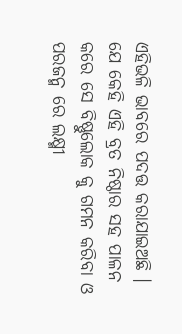ଏହିଭଳି ଭାବରେ ପଦତ୍ତ କରାଯାଇଅଛି । ଯେ କେହି ଏହି ବ୍ରତ ନିଷ୍ଠାର ସହ ପାଳନ କରେ ସେ ବିଷ୍ଣୁଲୋକ କୁ ଗମନ କରିବା ଓ ପରଜନ୍ମ ରେ ଲକ୍ଷ୍ମୀ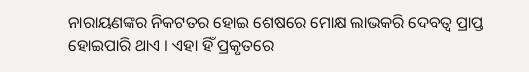ନାରାୟଣଙ୍କର ନିକଟତର ହୋଇ ଶେଷରେ ମୋକ୍ଷ ଲାଭକରି ଦେବତ୍ଵ ପ୍ରାପ୍ତ ହୋଇପାରି ଥାଏ । ଏହା ହିଁ ପ୍ରକୃତରେ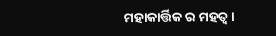ମହାକାର୍ତ୍ତିକ ର ମହତ୍ଵ ।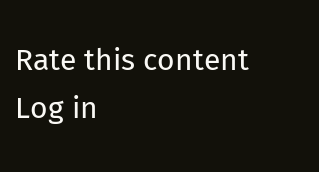Rate this content
Log in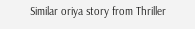Similar oriya story from Thriller